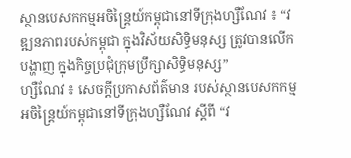ស្ថានបេសកកម្មអចិន្រ្តៃយ៍កម្ពុជានៅទីក្រុងហ្សឺណែវ ៖ “វឌ្ឍនភាពរបស់កម្ពុជា ក្នុងវិស័យសិទ្ធិមនុស្ស ត្រូវបានលើកបង្ហាញ ក្នុងកិច្ចប្រជុំក្រុមប្រឹក្សាសិទ្ធិមនុស្ស”
ហ្សឺណែវ ៖ សេចក្តីប្រកាសព័ត៌មាន របស់ស្ថានបេសកកម្មអចិន្រ្តៃយ៍កម្ពុជានៅទីក្រុងហ្សឺណែវ ស្តីពី “វ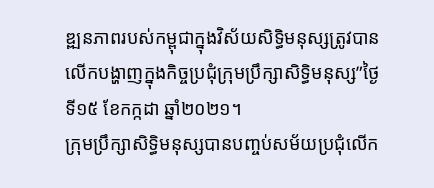ឌ្ឍនភាពរបស់កម្ពុជាក្នុងវិស័យសិទ្ធិមនុស្សត្រូវបានលើកបង្ហាញក្នុងកិច្ចប្រជុំក្រុមប្រឹក្សាសិទ្ធិមនុស្ស”ថ្ងៃទី១៥ ខែកក្កដា ឆ្នាំ២០២១។
ក្រុមប្រឹក្សាសិទ្ធិមនុស្សបានបញ្ចប់សម័យប្រជុំលើក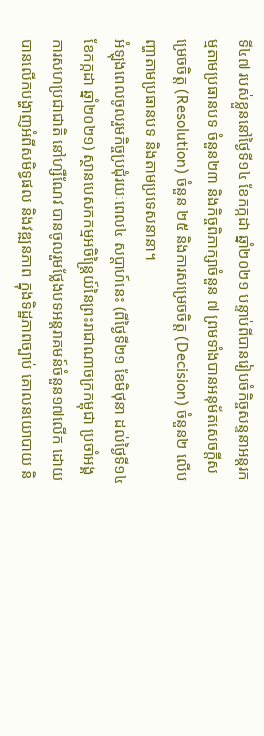ទី៤៧ របស់ខ្លួននៅថ្ងៃទី១៤ ខែកក្កដា ឆ្នាំ២០២១ បន្ទាប់ពីបានរៀបចំកិច្ចសន្ទនាអន្តរកម្មតាមប្រធានបទ ចំនួន២៣ និងកិច្ចពិភាក្សាចំនួន ៧ ព្រមទាំងបានអនុម័តសេចក្តីសម្រេចចិត្ត (Resolution) ចំនួន ២៥ និងការសម្រេចចិត្ត (Decision) ចំនួន២ លើបញ្ហាតាមប្រធានបទ និងតាមប្រទេសនានា។
អំឡុងពេលចូលរួមកិច្ចប្រជុំរយៈពេល៤ សប្តាហ៍នេះ (ពីថ្ងៃទី២១ ខែមិថុនា ដល់ថ្ងៃទី១៤ ខែកក្កដា ឆ្នាំ២០២១) ស្ថានបេសកកម្មអចិន្ត្រៃយ៍នៃព្រះរាជាណាចក្រកម្ពុជា ប្រចាំអង្គការសហប្រជាជាតិ នៅហ្សឺណែវ បានចូលរួមថ្លែងបទអន្តរាគមន៍ចំនួន១៧លើក ដោយបានលើកបង្ហាញអំពីសមិទ្ធផល និងវឌ្ឍនភាព ក្នុងទិដ្ឋភាពច្បាប់ គោលនយោបាយ និ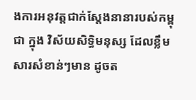ងការអនុវត្តជាក់ស្ដែងនានារបស់កម្ពុជា ក្នុង វិស័យសិទ្ធិមនុស្ស ដែលខ្លឹមសារសំខាន់ៗមាន ដូចត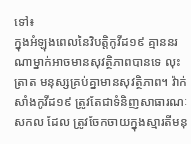ទៅ៖
ក្នុងអំឡុងពេលនៃវិបត្តិកូវីដ១៩ គ្មាននរណាម្នាក់អាចមានសុវត្ថិភាពបានទេ លុះត្រាត មនុស្សគ្រប់គ្នាមានសុវត្ថិភាព។ វ៉ាក់សាំងកូវីដ១៩ ត្រូវតែជាទំនិញសាធារណៈសកល ដែល ត្រូវចែកចាយក្នុងស្មារតីមនុ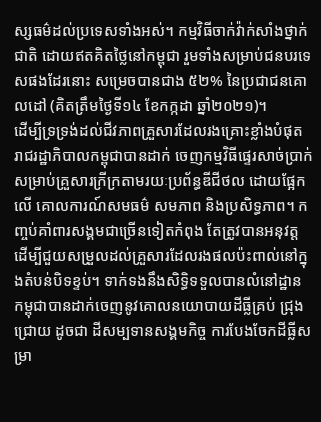ស្សធម៌ដល់ប្រទេសទាំងអស់។ កម្មវិធីចាក់វ៉ាក់សាំងថ្នាក់ជាតិ ដោយឥតគិតថ្លៃនៅកម្ពុជា រួមទាំងសម្រាប់ជនបរទេសផងដែរនោះ សម្រេចបានជាង ៥២% នៃប្រជាជនគោលដៅ (គិតត្រឹមថ្ងៃទី១៤ ខែកក្កដា ឆ្នាំ២០២១)។
ដើម្បីទ្រទ្រង់ដល់ជីវភាពគ្រួសារដែលរងគ្រោះខ្លាំងបំផុត រាជរដ្ឋាភិបាលកម្ពុជាបានដាក់ ចេញកម្មវិធីផ្ទេរសាច់ប្រាក់សម្រាប់គ្រួសារក្រីក្រតាមរយៈប្រព័ន្ធឌីជីថល ដោយផ្អែកលើ គោលការណ៍សមធម៌ សមភាព និងប្រសិទ្ធភាព។ កញ្ចប់គាំពារសង្គមជាច្រើនទៀតកំពុង តែត្រូវបានអនុវត្ត ដើម្បីជួយសម្រួលដល់គ្រួសារដែលរងផលប៉ះពាល់នៅក្នុងតំបន់បិទខ្ទប់។ ទាក់ទងនឹងសិទ្ធិទទួលបានលំនៅដ្ឋាន កម្ពុជាបានដាក់ចេញនូវគោលនយោបាយដីធ្លីគ្រប់ ជ្រុងជ្រោយ ដូចជា ដីសម្បទានសង្គមកិច្ច ការបែងចែកដីធ្លីសម្រា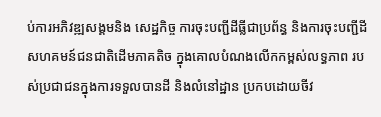ប់ការអភិវឌ្ឍសង្គមនិង សេដ្ឋកិច្ច ការចុះបញ្ជីដីធ្លីជាប្រព័ន្ធ និងការចុះបញ្ជីដីសហគមន៍ជនជាតិដើមភាគតិច ក្នុងគោលបំណងលើកកម្ពស់លទ្ធភាព របស់ប្រជាជនក្នុងការទទួលបានដី និងលំនៅដ្ឋាន ប្រកបដោយចីវ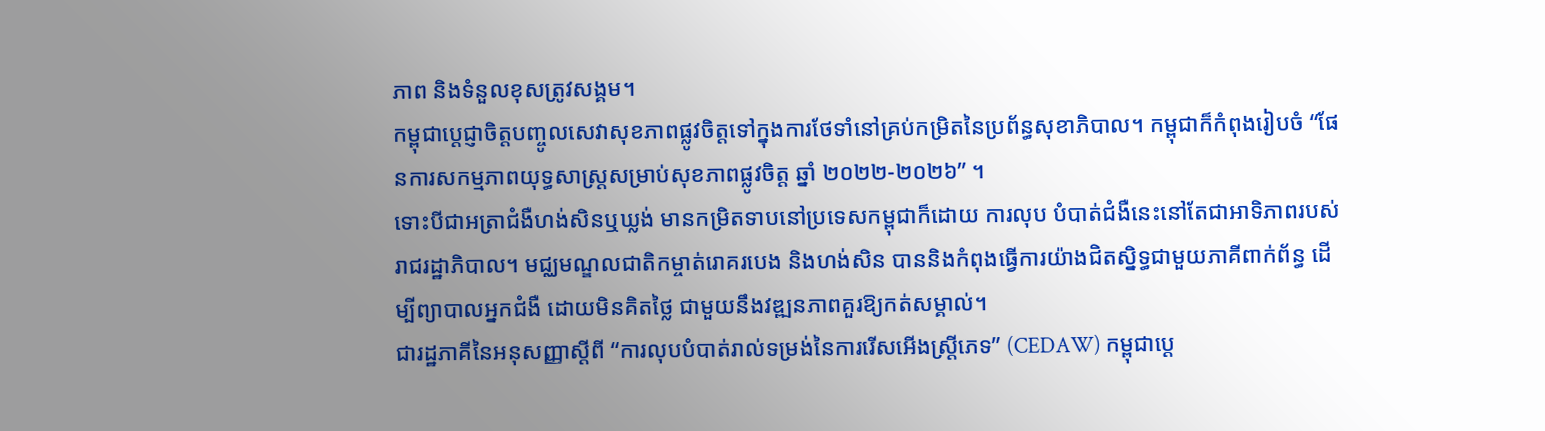ភាព និងទំនួលខុសត្រូវសង្គម។
កម្ពុជាប្ដេជ្ញាចិត្តបញ្ចូលសេវាសុខភាពផ្លូវចិត្តទៅក្នុងការថែទាំនៅគ្រប់កម្រិតនៃប្រព័ន្ធសុខាភិបាល។ កម្ពុជាក៏កំពុងរៀបចំ “ផែនការសកម្មភាពយុទ្ធសាស្ត្រសម្រាប់សុខភាពផ្លូវចិត្ត ឆ្នាំ ២០២២-២០២៦” ។
ទោះបីជាអត្រាជំងឺហង់សិនឬឃ្លង់ មានកម្រិតទាបនៅប្រទេសកម្ពុជាក៏ដោយ ការលុប បំបាត់ជំងឺនេះនៅតែជាអាទិភាពរបស់រាជរដ្ឋាភិបាល។ មជ្ឈមណ្ឌលជាតិកម្ចាត់រោគរបេង និងហង់សិន បាននិងកំពុងធ្វើការយ៉ាងជិតស្និទ្ធជាមួយភាគីពាក់ព័ន្ធ ដើម្បីព្យាបាលអ្នកជំងឺ ដោយមិនគិតថ្លៃ ជាមួយនឹងវឌ្ឍនភាពគួរឱ្យកត់សម្គាល់។
ជារដ្ឋភាគីនៃអនុសញ្ញាស្តីពី “ការលុបបំបាត់រាល់ទម្រង់នៃការរើសអើងស្ត្រីភេទ” (CEDAW) កម្ពុជាប្ដេ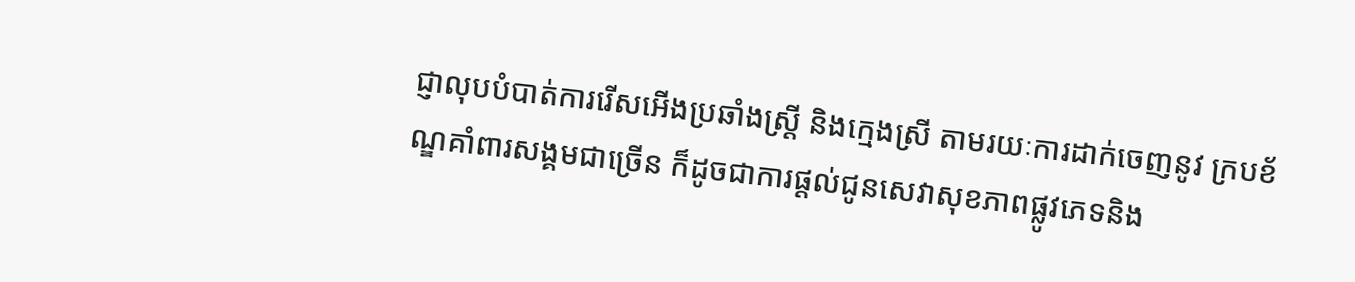ជ្ញាលុបបំបាត់ការរើសអើងប្រឆាំងស្ត្រី និងក្មេងស្រី តាមរយៈការដាក់ចេញនូវ ក្របខ័ណ្ឌគាំពារសង្គមជាច្រើន ក៏ដូចជាការផ្តល់ជូនសេវាសុខភាពផ្លូវភេទនិង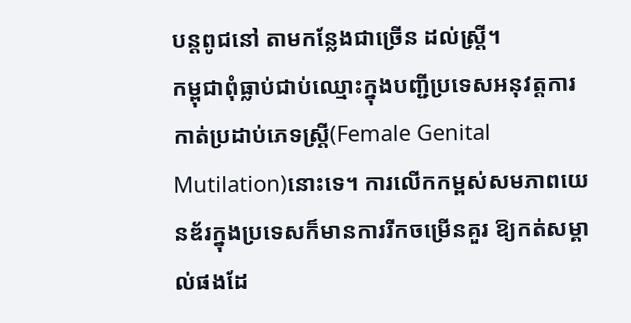បន្តពូជនៅ តាមកន្លែងជាច្រើន ដល់ស្ត្រី។
កម្ពុជាពុំធ្លាប់ជាប់ឈ្មោះក្នុងបញ្ជីប្រទេសអនុវត្តការកាត់ប្រដាប់ភេទស្រ្តី(Female Genital Mutilation)នោះទេ។ ការលើកកម្ពស់សមភាពយេនឌ័រក្នុងប្រទេសក៏មានការរីកចម្រើនគួរ ឱ្យកត់សម្គាល់ផងដែ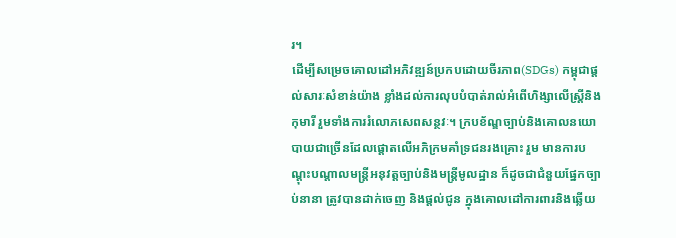រ។
ដើម្បីសម្រេចគោលដៅអភិវឌ្ឍន៍ប្រកបដោយចីរភាព(SDGs) កម្ពុជាផ្ដល់សារៈសំខាន់យ៉ាង ខ្លាំងដល់ការលុបបំបាត់រាល់អំពើហិង្សាលើស្ត្រីនិងកុមារី រួមទាំងការរំលោភសេពសន្ថវៈ។ ក្របខ័ណ្ឌច្បាប់និងគោលនយោបាយជាច្រើនដែលផ្ដោតលើអភិក្រមគាំទ្រជនរងគ្រោះ រួម មានការបណ្តុះបណ្តាលមន្ត្រីអនុវត្តច្បាប់និងមន្ត្រីមូលដ្ឋាន ក៏ដូចជាជំនួយផ្នែកច្បាប់នានា ត្រូវបានដាក់ចេញ និងផ្តល់ជូន ក្នុងគោលដៅការពារនិងឆ្លើយ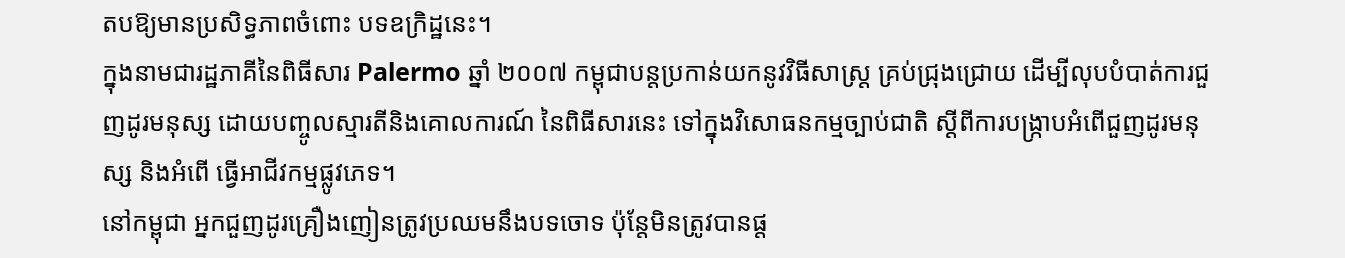តបឱ្យមានប្រសិទ្ធភាពចំពោះ បទឧក្រិដ្ឋនេះ។
ក្នុងនាមជារដ្ឋភាគីនៃពិធីសារ Palermo ឆ្នាំ ២០០៧ កម្ពុជាបន្តប្រកាន់យកនូវវិធីសាស្ត្រ គ្រប់ជ្រុងជ្រោយ ដើម្បីលុបបំបាត់ការជួញដូរមនុស្ស ដោយបញ្ចូលស្មារតីនិងគោលការណ៍ នៃពិធីសារនេះ ទៅក្នុងវិសោធនកម្មច្បាប់ជាតិ ស្តីពីការបង្ក្រាបអំពើជួញដូរមនុស្ស និងអំពើ ធ្វើអាជីវកម្មផ្លូវភេទ។
នៅកម្ពុជា អ្នកជួញដូរគ្រឿងញៀនត្រូវប្រឈមនឹងបទចោទ ប៉ុន្តែមិនត្រូវបានផ្ត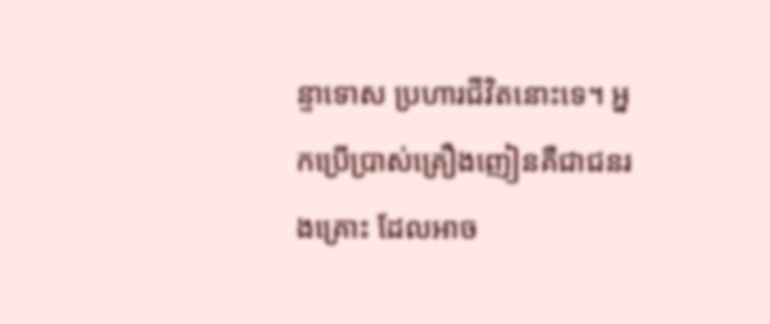ន្ទាទោស ប្រហារជីវិតនោះទេ។ អ្នកប្រើប្រាស់គ្រឿងញៀនគឺជាជនរងគ្រោះ ដែលអាច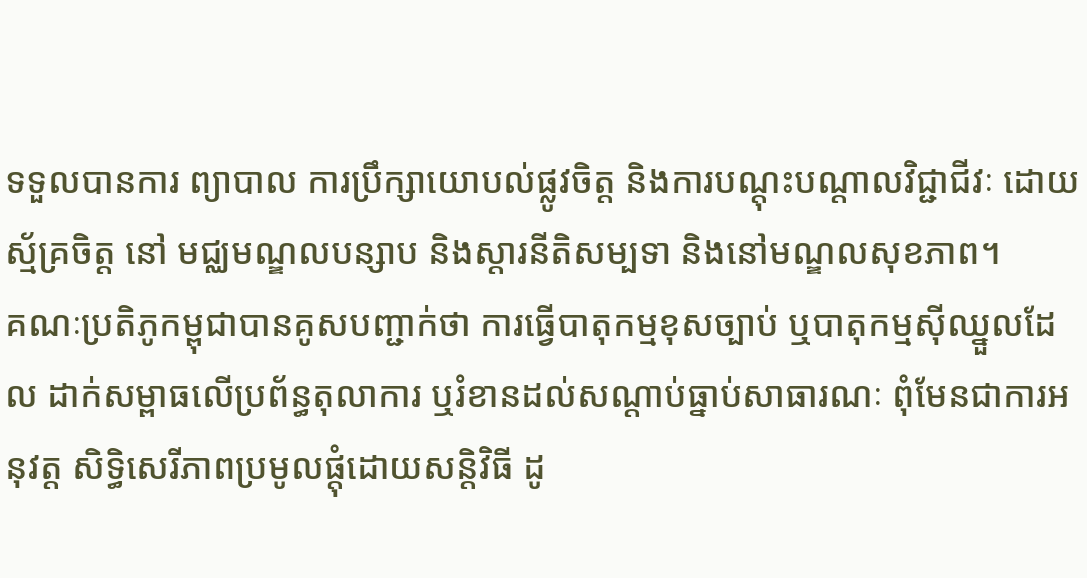ទទួលបានការ ព្យាបាល ការប្រឹក្សាយោបល់ផ្លូវចិត្ត និងការបណ្តុះបណ្តាលវិជ្ជាជីវៈ ដោយស្ម័គ្រចិត្ត នៅ មជ្ឈមណ្ឌលបន្សាប និងស្តារនីតិសម្បទា និងនៅមណ្ឌលសុខភាព។
គណៈប្រតិភូកម្ពុជាបានគូសបញ្ជាក់ថា ការធ្វើបាតុកម្មខុសច្បាប់ ឬបាតុកម្មស៊ីឈ្នួលដែល ដាក់សម្ពាធលើប្រព័ន្ធតុលាការ ឬរំខានដល់សណ្តាប់ធ្នាប់សាធារណៈ ពុំមែនជាការអនុវត្ត សិទ្ធិសេរីភាពប្រមូលផ្តុំដោយសន្តិវិធី ដូ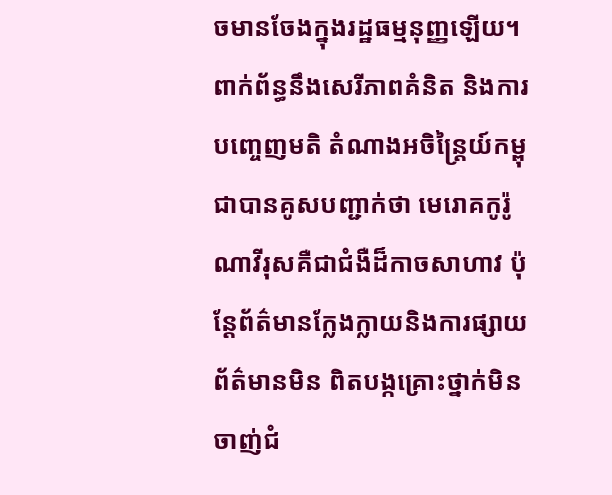ចមានចែងក្នុងរដ្ឋធម្មនុញ្ញឡើយ។
ពាក់ព័ន្ធនឹងសេរីភាពគំនិត និងការបញ្ចេញមតិ តំណាងអចិន្ត្រៃយ៍កម្ពុជាបានគូសបញ្ជាក់ថា មេរោគកូរ៉ូណាវីរុសគឺជាជំងឺដ៏កាចសាហាវ ប៉ុន្តែព័ត៌មានក្លែងក្លាយនិងការផ្សាយព័ត៌មានមិន ពិតបង្កគ្រោះថ្នាក់មិនចាញ់ជំ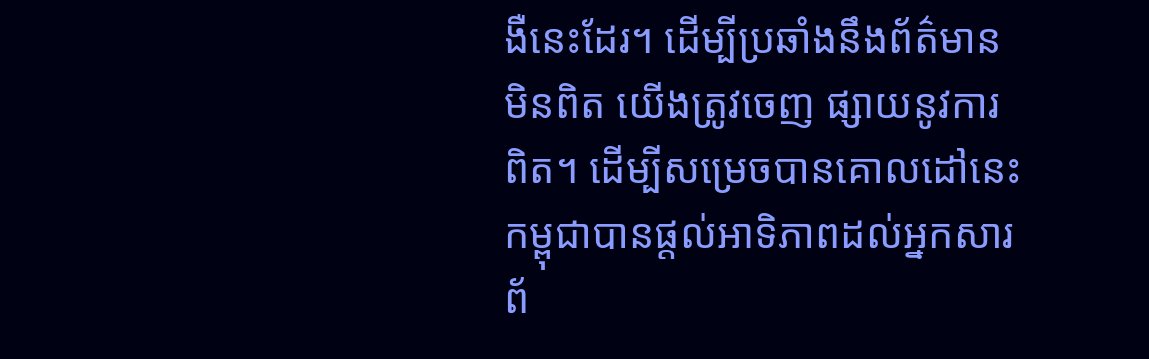ងឺនេះដែរ។ ដើម្បីប្រឆាំងនឹងព័ត៌មានមិនពិត យើងត្រូវចេញ ផ្សាយនូវការពិត។ ដើម្បីសម្រេចបានគោលដៅនេះ កម្ពុជាបានផ្តល់អាទិភាពដល់អ្នកសារ ព័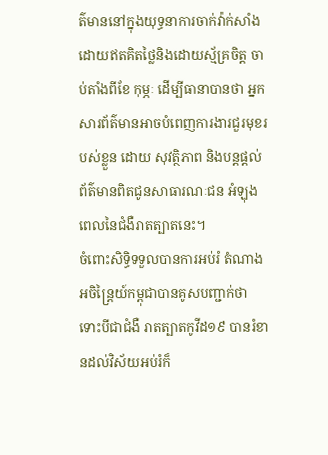ត៌មាននៅក្នុងយុទ្ធនាការចាក់វ៉ាក់សាំង ដោយឥតគិតថ្លៃនិងដោយស្ម័គ្រចិត្ត ចាប់តាំងពីខែ កុម្ភៈ ដើម្បីធានាបានថា អ្នកសារព័ត៌មានអាចបំពេញការងារជួរមុខរបស់ខ្លួន ដោយ សុវត្ថិភាព និងបន្តផ្តល់ព័ត៌មានពិតជូនសាធារណៈជន អំឡុងពេលនៃជំងឺរាតត្បាតនេះ។
ចំពោះសិទ្ធិទទួលបានការអប់រំ តំណាងអចិន្ត្រៃយ៍កម្ពុជាបានគូសបញ្ជាក់ថា ទោះបីជាជំងឺ រាតត្បាតកូវីដ១៩ បានរំខានដល់វិស័យអប់រំក៏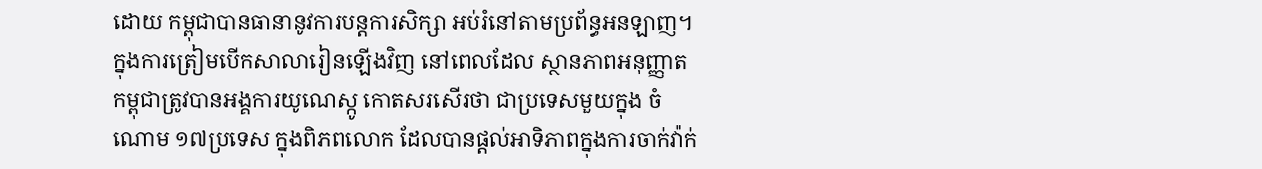ដោយ កម្ពុជាបានធានានូវការបន្តការសិក្សា អប់រំនៅតាមប្រព័ន្ធអនឡាញ។ ក្នុងការត្រៀមបើកសាលារៀនឡើងវិញ នៅពេលដែល ស្ថានភាពអនុញ្ញាត កម្ពុជាត្រូវបានអង្គការយូណេស្កូ កោតសរសើរថា ជាប្រទេសមួយក្នុង ចំណោម ១៧ប្រទេស ក្នុងពិភពលោក ដែលបានផ្តល់អាទិភាពក្នុងការចាក់វ៉ាក់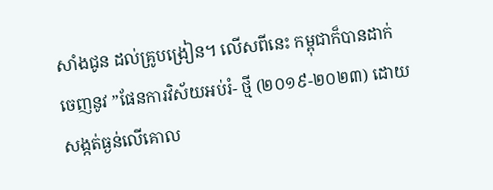សាំងជូន ដល់គ្រូបង្រៀន។ លើសពីនេះ កម្ពុជាក៏បានដាក់ចេញនូវ ”ផែនការវិស័យអប់រំ- ថ្មី (២០១៩-២០២៣) ដោយសង្កត់ធ្ងន់លើគោល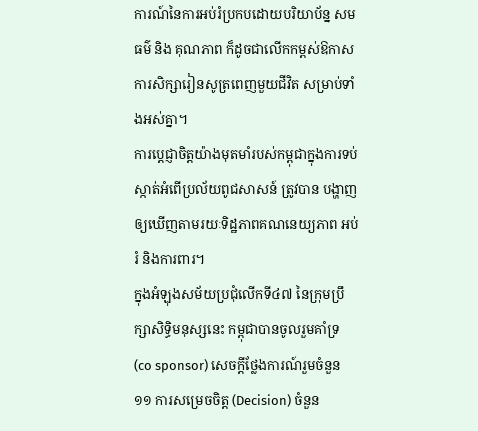ការណ៍នៃការអប់រំប្រកបដោយបរិយាប័ន្ន សមធម៌ និង គុណភាព ក៏ដូចជាលើកកម្ពស់ឱកាសការសិក្សារៀនសូត្រពេញមួយជីវិត សម្រាប់ទាំងអស់គ្នា។
ការប្តេជ្ញាចិត្តយ៉ាងមុតមាំរបស់កម្ពុជាក្នុងការទប់ស្កាត់អំពើប្រល័យពូជសាសន៍ ត្រូវបាន បង្ហាញឲ្យឃើញតាមរយៈទិដ្ឋភាពគណនេយ្យភាព អប់រំ និងការពារ។
ក្នុងអំឡុងសម័យប្រជុំលើកទី៤៧ នៃក្រុមប្រឹក្សាសិទ្ធិមនុស្សនេះ កម្ពុជាបានចូលរួមគាំទ្រ (co sponsor) សេចក្តីថ្លែងការណ៍រួមចំនួន ១១ ការសម្រេចចិត្ត (Decision) ចំនួន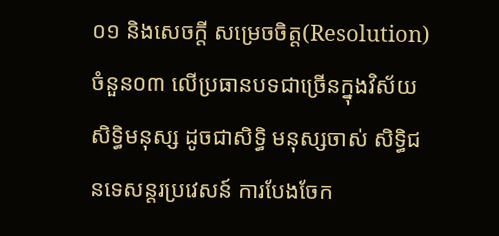០១ និងសេចក្តី សម្រេចចិត្ត(Resolution) ចំនួន០៣ លើប្រធានបទជាច្រើនក្នុងវិស័យសិទ្ធិមនុស្ស ដូចជាសិទ្ធិ មនុស្សចាស់ សិទ្ធិជនទេសន្តរប្រវេសន៍ ការបែងចែក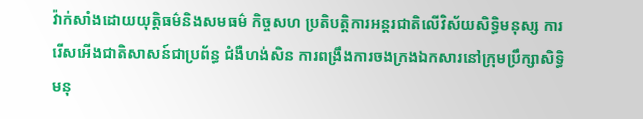វ៉ាក់សាំងដោយយុត្តិធម៌និងសមធម៌ កិច្ចសហ ប្រតិបត្តិការអន្តរជាតិលើវិស័យសិទ្ធិមនុស្ស ការរើសអើងជាតិសាសន៍ជាប្រព័ន្ធ ជំងឺហង់សិន ការពង្រឹងការចងក្រងឯកសារនៅក្រុមប្រឹក្សាសិទ្ធិមនុ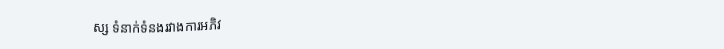ស្ស ទំនាក់ទំនងរវាងការអភិវ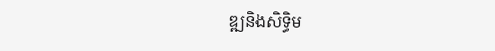ឌ្ឍនិងសិទ្ធិម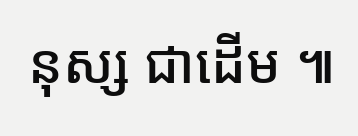នុស្ស ជាដើម ៕